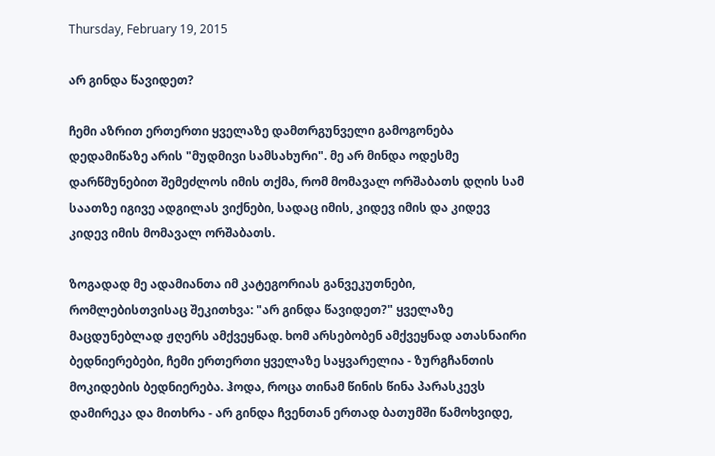Thursday, February 19, 2015

არ გინდა წავიდეთ?

ჩემი აზრით ერთერთი ყველაზე დამთრგუნველი გამოგონება დედამიწაზე არის "მუდმივი სამსახური". მე არ მინდა ოდესმე დარწმუნებით შემეძლოს იმის თქმა, რომ მომავალ ორშაბათს დღის სამ საათზე იგივე ადგილას ვიქნები, სადაც იმის, კიდევ იმის და კიდევ კიდევ იმის მომავალ ორშაბათს.

ზოგადად მე ადამიანთა იმ კატეგორიას განვეკუთნები, რომლებისთვისაც შეკითხვა: "არ გინდა წავიდეთ?" ყველაზე მაცდუნებლად ჟღერს ამქვეყნად. ხომ არსებობენ ამქვეყნად ათასნაირი ბედნიერებები, ჩემი ერთერთი ყველაზე საყვარელია - ზურგჩანთის მოკიდების ბედნიერება. ჰოდა, როცა თინამ წინის წინა პარასკევს დამირეკა და მითხრა - არ გინდა ჩვენთან ერთად ბათუმში წამოხვიდე,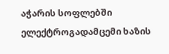აჭარის სოფლებში ელექტროგადამცემი ხაზის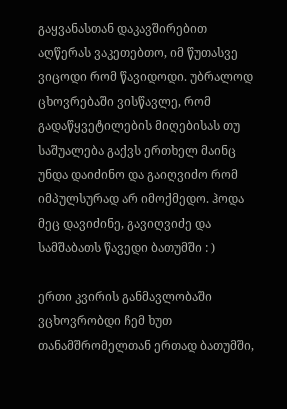გაყვანასთან დაკავშირებით აღწერას ვაკეთებთო, იმ წუთასვე ვიცოდი რომ წავიდოდი. უბრალოდ ცხოვრებაში ვისწავლე, რომ გადაწყვეტილების მიღებისას თუ საშუალება გაქვს ერთხელ მაინც უნდა დაიძინო და გაიღვიძო რომ იმპულსურად არ იმოქმედო. ჰოდა მეც დავიძინე, გავიღვიძე და სამშაბათს წავედი ბათუმში : )

ერთი კვირის განმავლობაში ვცხოვრობდი ჩემ ხუთ თანამშრომელთან ერთად ბათუმში,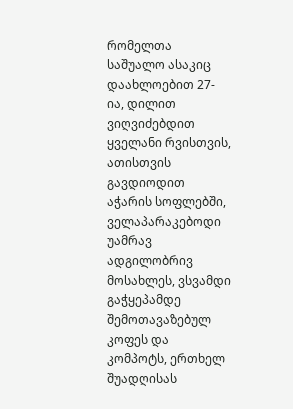რომელთა საშუალო ასაკიც დაახლოებით 27-ია, დილით ვიღვიძებდით ყველანი რვისთვის, ათისთვის გავდიოდით აჭარის სოფლებში, ველაპარაკებოდი უამრავ ადგილობრივ მოსახლეს, ვსვამდი გაჭყეპამდე შემოთავაზებულ კოფეს და კომპოტს, ერთხელ შუადღისას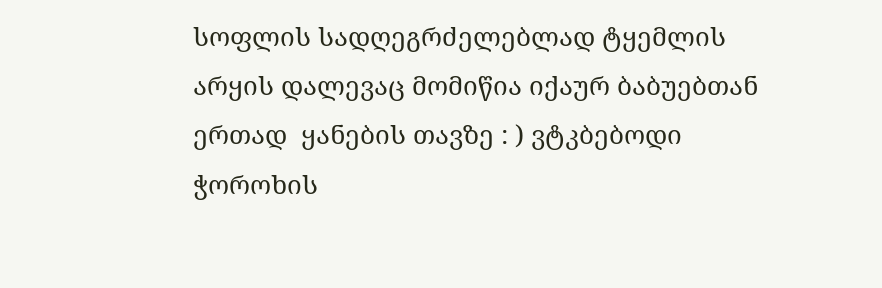სოფლის სადღეგრძელებლად ტყემლის არყის დალევაც მომიწია იქაურ ბაბუებთან ერთად  ყანების თავზე : ) ვტკბებოდი ჭოროხის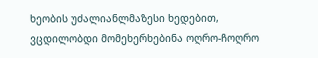ხეობის უძალიანლმაზესი ხედებით, ვცდილობდი მომეხერხებინა ოღრო-ჩოღრო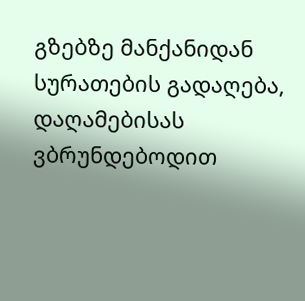გზებზე მანქანიდან სურათების გადაღება, დაღამებისას ვბრუნდებოდით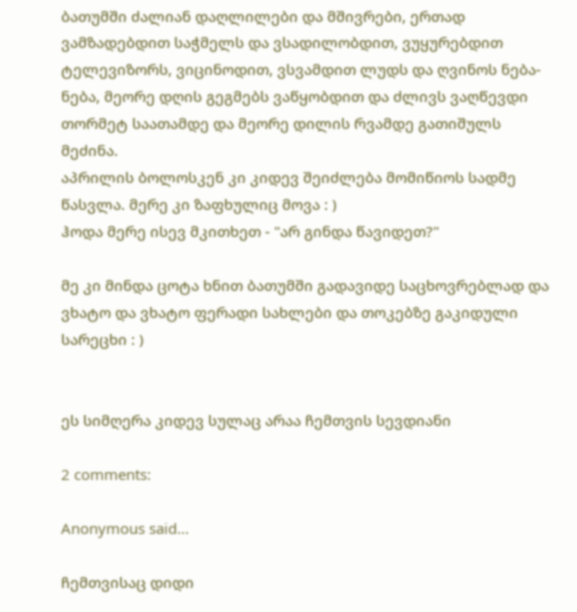ბათუმში ძალიან დაღლილები და მშივრები, ერთად ვამზადებდით საჭმელს და ვსადილობდით, ვუყურებდით ტელევიზორს, ვიცინოდით, ვსვამდით ლუდს და ღვინოს ნება-ნება, მეორე დღის გეგმებს ვაწყობდით და ძლივს ვაღწევდი თორმეტ საათამდე და მეორე დილის რვამდე გათიშულს მეძინა.
აპრილის ბოლოსკენ კი კიდევ შეიძლება მომიწიოს სადმე წასვლა. მერე კი ზაფხულიც მოვა : )
ჰოდა მერე ისევ მკითხეთ - "არ გინდა წავიდეთ?"

მე კი მინდა ცოტა ხნით ბათუმში გადავიდე საცხოვრებლად და ვხატო და ვხატო ფერადი სახლები და თოკებზე გაკიდული სარეცხი : )


ეს სიმღერა კიდევ სულაც არაა ჩემთვის სევდიანი

2 comments:

Anonymous said...

ჩემთვისაც დიდი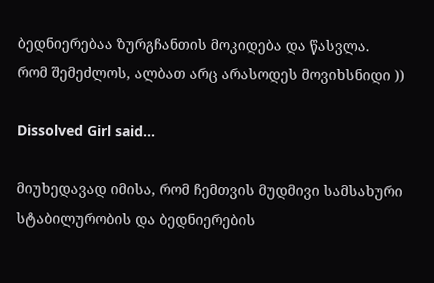ბედნიერებაა ზურგჩანთის მოკიდება და წასვლა.
რომ შემეძლოს, ალბათ არც არასოდეს მოვიხსნიდი ))

Dissolved Girl said...

მიუხედავად იმისა, რომ ჩემთვის მუდმივი სამსახური სტაბილურობის და ბედნიერების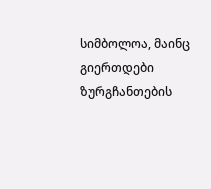სიმბოლოა, მაინც გიერთდები ზურგჩანთების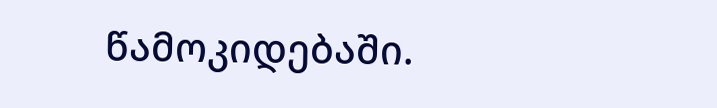წამოკიდებაში.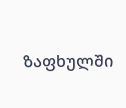ზაფხულში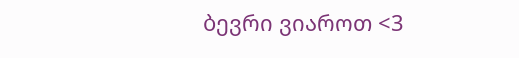ბევრი ვიაროთ <3